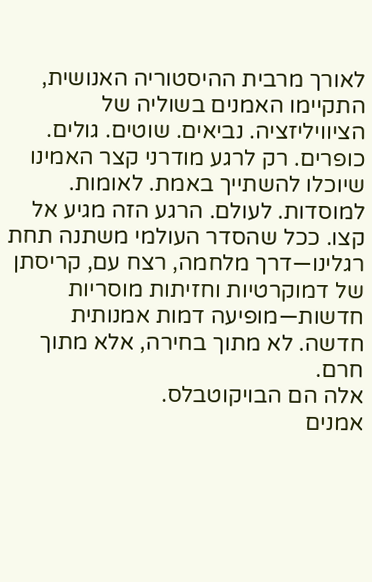לאורך מרבית ההיסטוריה האנושית, התקיימו האמנים בשוליה של הציוויליזציה. נביאים. שוטים. גולים. כופרים. רק לרגע מודרני קצר האמינו שיוכלו להשתייך באמת. לאומות. למוסדות. לעולם. הרגע הזה מגיע אל קצו. ככל שהסדר העולמי משתנה תחת רגלינו—דרך מלחמה, רצח עם, קריסתן של דמוקרטיות וחזיתות מוסריות חדשות—מופיעה דמות אמנותית חדשה. לא מתוך בחירה, אלא מתוך חרם.
אלה הם הבויקוטבלס.
אמנים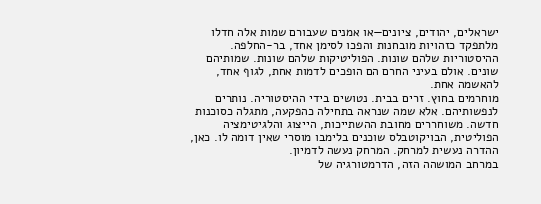ישראלים, יהודים, ציונים—או אמנים שעבורם שמות אלה חדלו מלתפקד כזהויות מובחנות והפכו לסימן אחד, בר-החלפה. ההיסטוריות שלהם שונות. הפוליטיקות שלהם שונות. שמותיהם שונים. אולם בעיני החרם הם הופכים לדמות אחת, לגוף אחד, להאשמה אחת.
מוחרמים בחוץ. זרים בבית. נטושים בידי ההיסטוריה. נותרים לנפשותיהם. אלא שמה שנראה בתחילה כהפקעה, מתגלה כסוכנות חדשה. משוחררים מחובת ההשתייכות, הייצוג והלגיטימציה הפוליטית, הבויקוטבלס שוכנים בלימבו מוסרי שאין דומה לו. כאן, ההדרה נעשית למרחק. המרחק נעשה לדמיון.
במרחב המושהה הזה, הדרמטורגיה של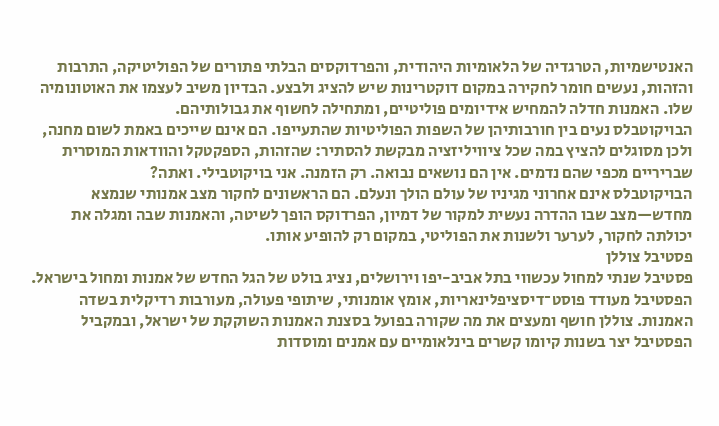האנטישמיות, הטרגדיה של הלאומיות היהודית, והפרדוקסים הבלתי פתורים של הפוליטיקה, התרבות והזהות, נעשים חומר לחקירה במקום דוקטרינות שיש להציג ולבצע. הבדיון משיב לעצמו את האוטונומיה שלו. האמנות חדלה להמחיש אידיומים פוליטיים, ומתחילה לחשוף את גבולותיהם.
הבויקוטבלס נעים בין חורבותיהן של השפות הפוליטיות שהתעייפו. הם אינם שייכים באמת לשום מחנה, ולכן מסוגלים להציץ במה שכל ציוויליזציה מבקשת להסתיר: שהזהות, הספקטקל והוודאות המוסרית שבריריים מכפי שהם נדמים. אין הם נושאים נבואה. רק הזמנה. אני בויקוטבילי. ואתה?
הבויקוטבלס אינם אחרוני מגיניו של עולם הולך ונעלם. הם הראשונים לחקור מצב אמנותי שנמצא מחדש—מצב שבו ההדרה נעשית למקור של דמיון, הפרדוקס הופך לשיטה, והאמנות שבה ומגלה את יכולתה לחקור, לערער ולשנות את הפוליטי, במקום רק להופיע אותו.
פסטיבל צוללן
פסטיבל שנתי למחול עכשווי בתל אביב-יפו וירושלים, נציג בולט של הגל החדש של אמנות ומחול בישראל. הפסטיבל מעודד פוסט־דיסציפלינאריות, אומץ אומנותי, שיתופי פעולה, מעורבות רדיקלית בשדה האמנות. צוללן חושף ומעצים את מה שקורה בפועל בסצנת האמנות השוקקת של ישראל, ובמקביל הפסטיבל יצר בשנות קיומו קשרים בינלאומיים עם אמנים ומוסדות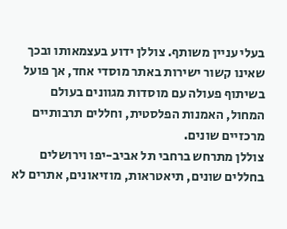בעלי עניין משותף. צוללן ידוע בעצמאותו ובכך שאינו קשור ישירות באתר מוסדי אחד, אך פועל בשיתוף פעולה עם מוסדות מגוונים בעולם המחול, האמנות הפלסטית, וחללים תרבותיים מרכזיים שונים.
צוללן מתרחש ברחבי תל אביב-יפו וירושלים בחללים שונים, תיאטראות, מוזיאונים, אתרים לא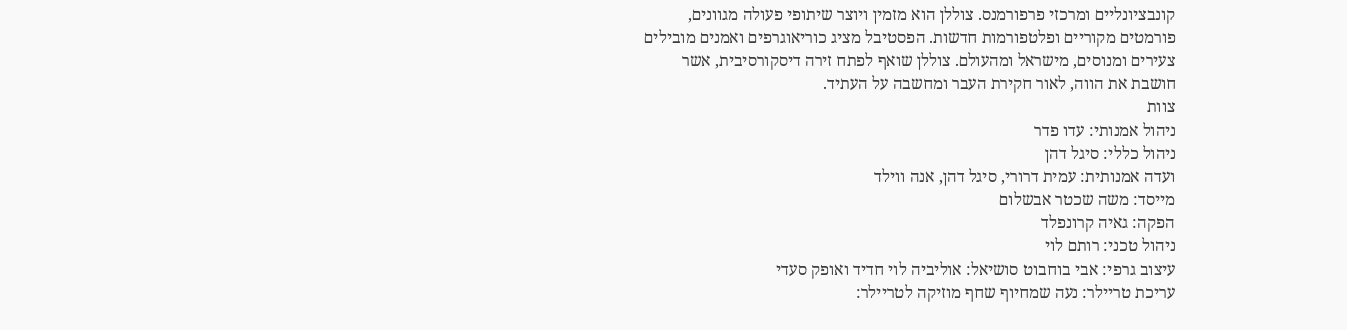קונבציונליים ומרכזי פרפורמנס. צוללן הוא מזמין ויוצר שיתופי פעולה מגוונים, פורמטים מקוריים ופלטפורמות חדשות. הפסטיבל מציג כוריאוגרפים ואמנים מובילים צעירים ומנוסים, מישראל ומהעולם. צוללן שואף לפתח זירה דיסקורסיבית, אשר חושבת את הווה, לאור חקירת העבר ומחשבה על העתיד.
צוות
ניהול אמנותי: עדו פדר
ניהול כללי: סיגל דהן
ועדה אמנותית: עמית דרורי, סיגל דהן, אנה ווילד
מייסד: משה שכטר אבשלום
הפקה: גאיה קרונפלד
ניהול טכני: רותם לוי
עיצוב גרפי: אבי בוחבוט סושיאל: אוליביה לוי חדיד ואופק סעדי
עריכת טריילר: נעה שמחיוף שחף מוזיקה לטריילר: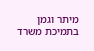מיתר וגמן
בתמיכת משרד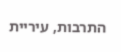התרבות, עיריית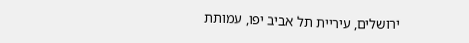ירושלים, עיריית תל אביב יפו, עמותת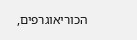הכוריאוגרפים,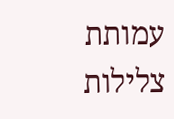עמותת צלילות